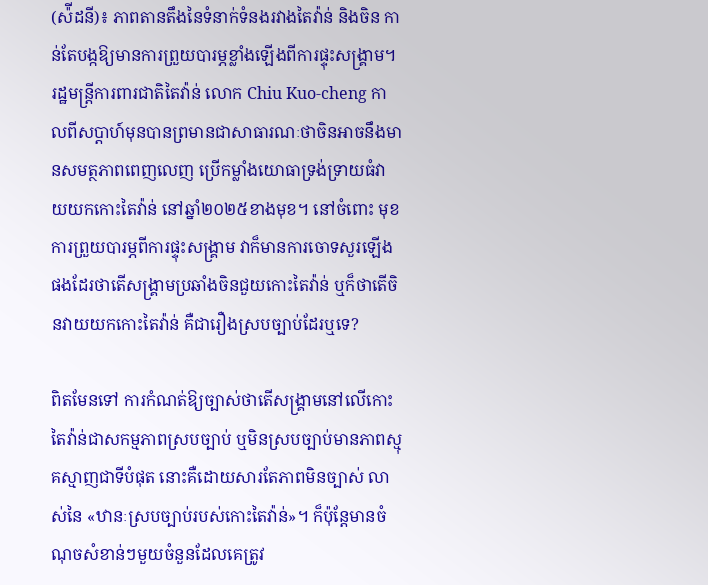(ស៉ីដនី)៖ ភាពតានតឹងនៃទំនាក់ទំនងរវាងតៃវ៉ាន់ និងចិន កាន់តែបង្កឱ្យមានការព្រួយបារម្ភខ្លាំងឡើងពីការផ្ទុះសង្រ្គាម។ រដ្ឋមន្ត្រីការពារជាតិតៃវ៉ាន់ លោក Chiu Kuo-cheng កាលពីសប្ដាហ៍មុនបានព្រមានជាសាធារណៈថាចិនអាចនឹងមានសមត្ថភាពពេញលេញ ប្រើកម្លាំងយោធាទ្រង់ទ្រាយធំវាយយកកោះតៃវ៉ាន់ នៅឆ្នាំ២០២៥ខាងមុខ។ នៅចំពោះ មុខការព្រួយបារម្ភពីការផ្ទុះសង្រ្គាម វាក៏មានការចោទសួរឡើងផងដែរថាតើសង្រ្គាមប្រឆាំងចិនជួយកោះតៃវ៉ាន់ ឬក៏ថាតើចិនវាយយកកោះតៃវ៉ាន់ គឺជារឿងស្របច្បាប់ដែរឬទេ?

ពិតមែនទៅ ការកំណត់ឱ្យច្បាស់ថាតើសង្រ្គាមនៅលើកោះតៃវ៉ាន់ជាសកម្មភាពស្របច្បាប់ ឬមិនស្របច្បាប់មានភាពស្មុគស្មាញជាទីបំផុត នោះគឺដោយសារតែភាពមិនច្បាស់ លាស់នៃ «ឋានៈស្របច្បាប់របស់កោះតៃវ៉ាន់»។ ក៏ប៉ុន្តែមានចំណុចសំខាន់ៗមួយចំនួនដែលគេត្រូវ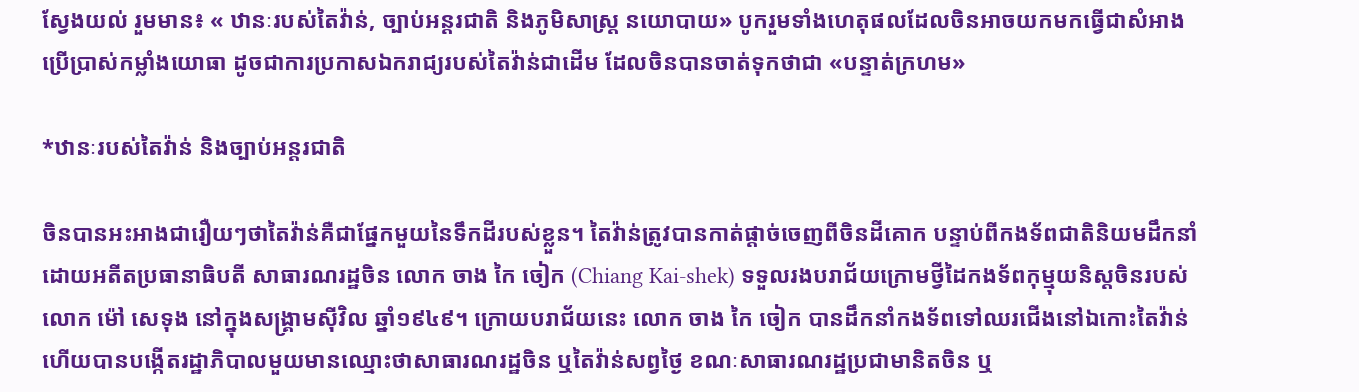ស្វែងយល់ រួមមាន៖ « ឋានៈរបស់តៃវ៉ាន់, ច្បាប់អន្តរជាតិ និងភូមិសាស្ត្រ នយោបាយ» បូករួមទាំងហេតុផលដែលចិនអាចយកមកធ្វើជាសំអាងប្រើប្រាស់កម្លាំងយោធា ដូចជាការប្រកាសឯករាជ្យរបស់តៃវ៉ាន់ជាដើម ដែលចិនបានចាត់ទុកថាជា «បន្ទាត់ក្រហម»

*ឋានៈរបស់តៃវ៉ាន់ និងច្បាប់អន្តរជាតិ

ចិនបានអះអាងជារឿយៗថាតៃវ៉ាន់គឺជាផ្នែកមួយនៃទឹកដីរបស់ខ្លួន។ តៃវ៉ាន់ត្រូវបានកាត់ផ្ដាច់ចេញពីចិនដីគោក បន្ទាប់ពីកងទ័ពជាតិនិយមដឹកនាំដោយអតីតប្រធានាធិបតី សាធារណរដ្ឋចិន លោក ចាង កៃ ចៀក (Chiang Kai-shek) ទទួលរងបរាជ័យក្រោមថ្វីដៃកងទ័ពកុម្មុយនិស្ដចិនរបស់លោក ម៉ៅ សេទុង នៅក្នុងសង្រ្គាមស៊ីវិល ឆ្នាំ១៩៤៩។ ក្រោយបរាជ័យនេះ លោក ចាង កៃ ចៀក បានដឹកនាំកងទ័ពទៅឈរជើងនៅឯកោះតៃវ៉ាន់ ហើយបានបង្កើតរដ្ឋាភិបាលមួយមានឈ្មោះថាសាធារណរដ្ឋចិន ឬតៃវ៉ាន់សព្វថ្ងៃ ខណៈសាធារណរដ្ឋប្រជាមានិតចិន ឬ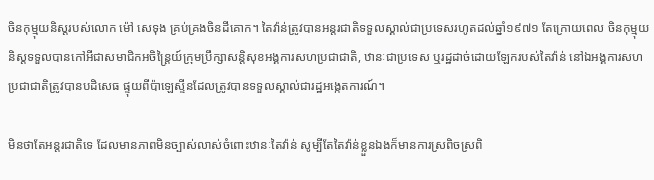ចិនកុម្មុយនិស្ដរបស់លោក ម៉ៅ សេទុង គ្រប់គ្រងចិនដីគោក។ តៃវ៉ាន់ត្រូវបានអន្តរជាតិទទួលស្គាល់ជាប្រទេសរហូតដល់ឆ្នាំ១៩៧១ តែក្រោយពេល ចិនកុម្មុយនិស្ដទទួលបានកៅអីជាសមាជិកអចិន្ត្រៃយ៍ក្រុមប្រឹក្សាសន្តិសុខអង្គការសហប្រជាជាតិ, ឋានៈជាប្រទេស ឬរដ្ឋដាច់ដោយឡែករបស់តៃវ៉ាន់ នៅឯអង្គការសហប្រជាជាតិត្រូវបានបដិសេធ ផ្ទុយពីប៉ាឡេស្ទីនដែលត្រូវបានទទួលស្គាល់ជារដ្ឋអង្កេតការណ៍។

មិនថាតែអន្តរជាតិទេ ដែលមានភាពមិនច្បាស់លាស់ចំពោះឋានៈតៃវ៉ាន់ សូម្បីតែតៃវ៉ាន់ខ្លួនឯងក៏មានការស្រពិចស្រពិ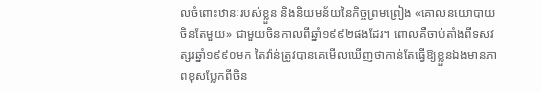លចំពោះឋានៈរបស់ខ្លួន និងនិយមន័យនៃកិច្ចព្រមព្រៀង «គោលនយោបាយចិនតែមួយ» ជាមួយចិនកាលពីឆ្នាំ១៩៩២ផងដែរ។ ពោលគឺចាប់តាំងពីទសវត្សរឆ្នាំ១៩៩០មក តៃវ៉ាន់ត្រូវបានគេមើលឃើញថាកាន់តែធ្វើឱ្យខ្លួនឯងមានភាពខុសប្លែកពីចិន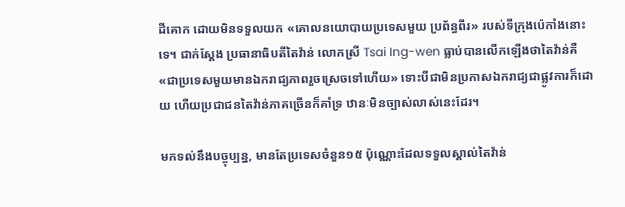ដីគោក ដោយមិនទទួលយក «គោលនយោបាយប្រទេសមួយ ប្រព័ន្ធពីរ» របស់ទីក្រុងប៉េកាំងនោះទេ។ ជាក់ស្ដែង ប្រធានាធិបតីតៃវ៉ាន់ លោកស្រី Tsai Ing-wen ធ្លាប់បានលើកឡើងថាតៃវ៉ាន់គឺ «ជាប្រទេសមួយមានឯករាជ្យភាពរួចស្រេចទៅហើយ» ទោះបីជាមិនប្រកាសឯករាជ្យជាផ្លូវការក៏ដោយ ហើយប្រជាជនតៃវ៉ាន់ភាគច្រើនក៏គាំទ្រ ឋានៈមិនច្បាស់លាស់នេះដែរ។

មកទល់នឹងបច្ចុប្បន្ន, មានតែប្រទេសចំនួន១៥ ប៉ុណ្ណោះដែលទទួលស្គាល់តៃវ៉ាន់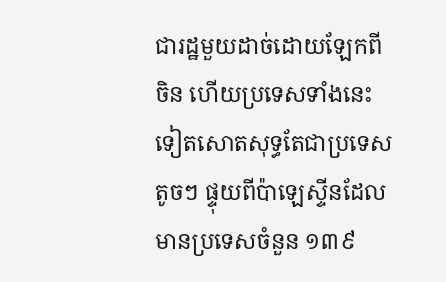ជារដ្ឋមួយដាច់ដោយឡែកពីចិន ហើយប្រទេសទាំងនេះទៀតសោតសុទ្ធតែជាប្រទេសតូចៗ ផ្ទុយពីប៉ាឡេស្ទីនដែលមានប្រទេសចំនួន ១៣៩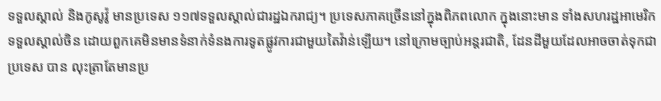ទទួលស្គាល់ និងកូសូវ៉ូ មានប្រទេស ១១៧ទទួលស្គាល់ជារដ្ឋឯករាជ្យ។ ប្រទេសភាគច្រើននៅក្នុងពិភពលោក ក្នុងនោះមាន ទាំងសហរដ្ឋអាមេរិកទទួលស្គាល់ចិន ដោយពួកគេមិនមានទំនាក់ទំនងការទូតផ្លូវការជាមួយតៃវ៉ាន់ឡើយ។ នៅក្រោមច្បាប់អន្តរជាតិ, ដែនដីមួយដែលអាចចាត់ទុកជាប្រទេស បាន លុះត្រាតែមានប្រ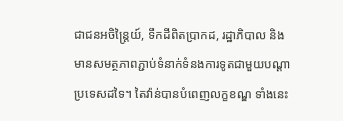ជាជនអចិន្ត្រៃយ៍, ទឹកដីពិតប្រាកដ, រដ្ឋាភិបាល និងមានសមត្ថភាពភ្ជាប់ទំនាក់ទំនងការទូតជាមួយបណ្ដាប្រទេសដទៃ។ តៃវ៉ាន់បានបំពេញលក្ខខណ្ឌ ទាំងនេះ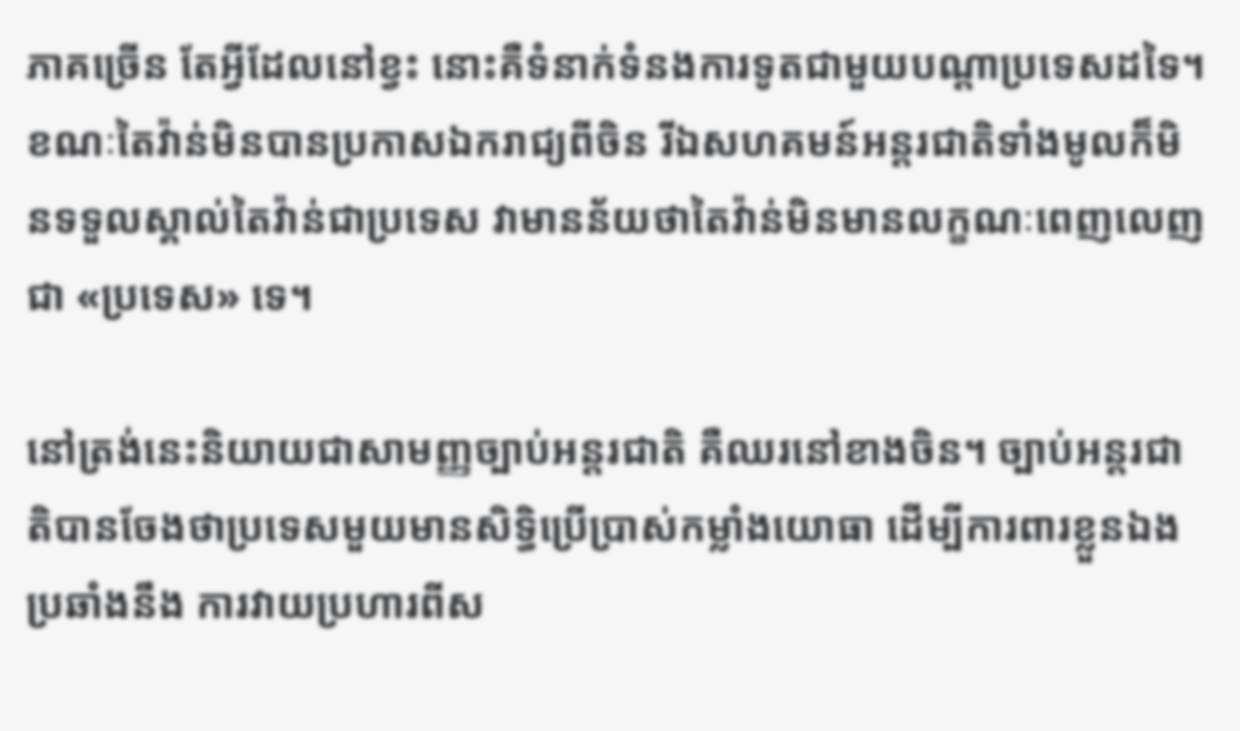ភាគច្រើន តែអ្វីដែលនៅខ្វះ នោះគឺទំនាក់ទំនងការទូតជាមួយបណ្ដាប្រទេសដទៃ។ ខណៈតៃវ៉ាន់មិនបានប្រកាសឯករាជ្យពីចិន រីឯសហគមន៍អន្តរជាតិទាំងមូលក៏មិនទទួលស្គាល់តៃវ៉ាន់ជាប្រទេស វាមានន័យថាតៃវ៉ាន់មិនមានលក្ខណៈពេញលេញជា «ប្រទេស» ទេ។

នៅត្រង់នេះនិយាយជាសាមញ្ញច្បាប់អន្តរជាតិ គឺឈរនៅខាងចិន។ ច្បាប់អន្តរជាតិបានចែងថាប្រទេសមួយមានសិទ្ធិប្រើប្រាស់កម្លាំងយោធា ដើម្បីការពារខ្លួនឯងប្រឆាំងនឹង ការវាយប្រហារពីស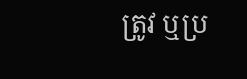ត្រូវ ឬប្រ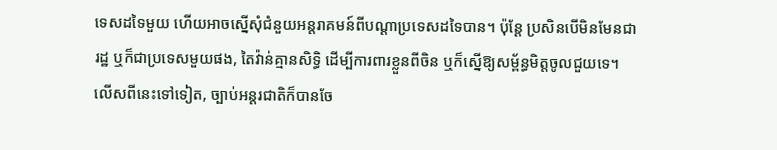ទេសដទៃមួយ ហើយអាចស្នើសុំជំនួយអន្តរាគមន៍ពីបណ្ដាប្រទេសដទៃបាន។ ប៉ុន្តែ ប្រសិនបើមិនមែនជារដ្ឋ ឬក៏ជាប្រទេសមួយផង, តៃវ៉ាន់គ្មានសិទ្ធិ ដើម្បីការពារខ្លួនពីចិន ឬក៏ស្នើឱ្យសម្ព័ន្ធមិត្តចូលជួយទេ។ លើសពីនេះទៅទៀត, ច្បាប់អន្តរជាតិក៏បានចែ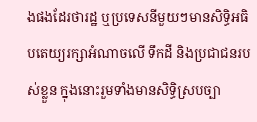ងផងដែរថារដ្ឋ ឬប្រទេសនីមួយៗមានសិទ្ធិអធិបតេយ្យរក្សាអំណាចលើ ទឹកដី និងប្រជាជនរបស់ខ្លួន ក្នុងនោះរួមទាំងមានសិទ្ធិស្របច្បា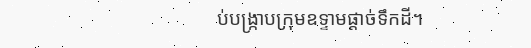ប់បង្ក្រាបក្រុមឧទ្ទាមផ្ដាច់ទឹកដី។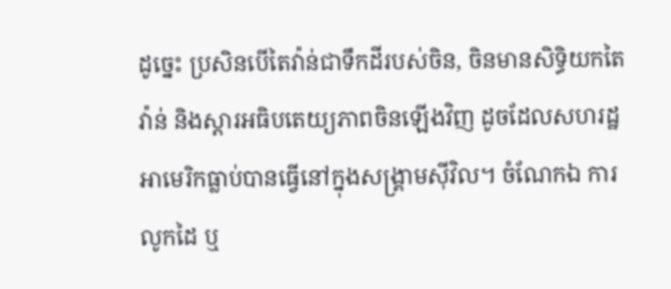ដូច្នេះ ប្រសិនបើតៃវ៉ាន់ជាទឹកដីរបស់ចិន, ចិនមានសិទ្ធិយកតៃវ៉ាន់ និងស្ដារអធិបតេយ្យភាពចិនឡើងវិញ ដូចដែលសហរដ្ឋអាមេរិកធ្លាប់បានធ្វើនៅក្នុងសង្រ្គាមស៊ីវិល។ ចំណែកឯ ការលូកដៃ ឬ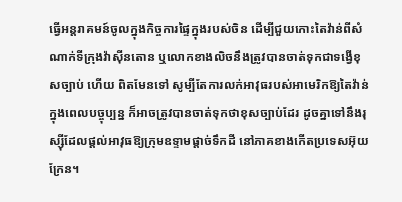ធ្វើអន្តរាគមន៍ចូលក្នុងកិច្ចការផ្ទៃក្នុងរបស់ចិន ដើម្បីជួយកោះតៃវ៉ាន់ពីសំណាក់ទីក្រុងវ៉ាស៊ីនតោន ឬលោកខាងលិចនឹងត្រូវបានចាត់ទុកជាទង្វើខុសច្បាប់ ហើយ ពិតមែនទៅ សូម្បីតែការលក់អាវុធរបស់អាមេរិកឱ្យតៃវ៉ាន់ ក្នុងពេលបច្ចុប្បន្ន ក៏អាចត្រូវបានចាត់ទុកថាខុសច្បាប់ដែរ ដូចគ្នាទៅនឹងរុស្ស៊ីដែលផ្ដល់អាវុធឱ្យក្រុមឧទ្ទាមផ្ដាច់ទឹកដី នៅភាគខាងកើតប្រទេសអ៊ុយក្រែន។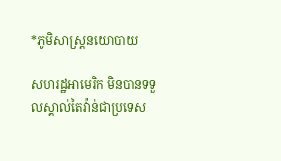*ភូមិសាស្ត្រនយោបាយ

សហរដ្ឋអាមេរិក មិនបានទទួលស្គាល់តៃវ៉ាន់ជាប្រទេស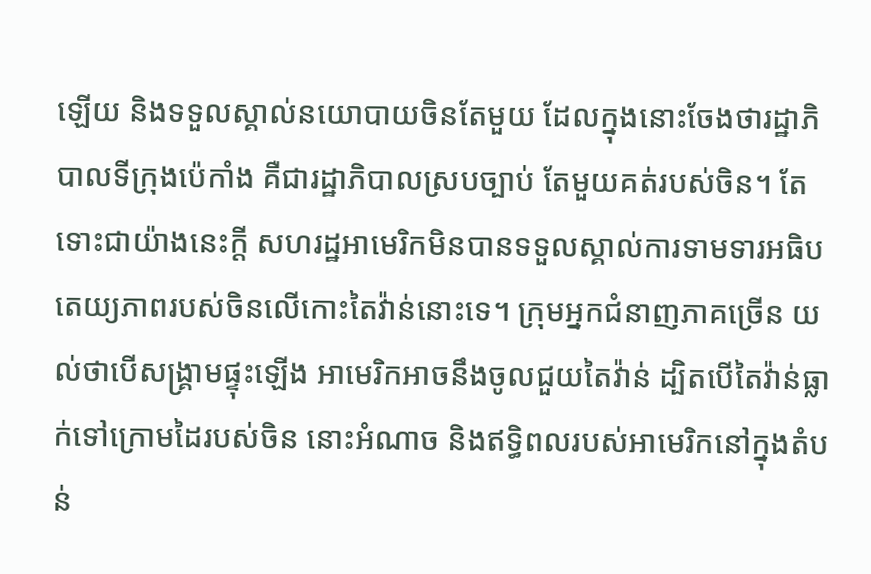ឡើយ និងទទួលស្គាល់នយោបាយចិនតែមួយ ដែលក្នុងនោះចែងថារដ្ឋាភិបាលទីក្រុងប៉េកាំង គឺជារដ្ឋាភិបាលស្របច្បាប់ តែមួយគត់របស់ចិន។ តែទោះជាយ៉ាងនេះក្ដី សហរដ្ឋអាមេរិកមិនបានទទួលស្គាល់ការទាមទារអធិបតេយ្យភាពរបស់ចិនលើកោះតៃវ៉ាន់នោះទេ។ ក្រុមអ្នកជំនាញភាគច្រើន យល់ថាបើសង្រ្គាមផ្ទុះឡើង អាមេរិកអាចនឹងចូលជួយតៃវ៉ាន់ ដ្បិតបើតៃវ៉ាន់ធ្លាក់ទៅក្រោមដៃរបស់ចិន នោះអំណាច និងឥទ្ធិពលរបស់អាមេរិកនៅក្នុងតំបន់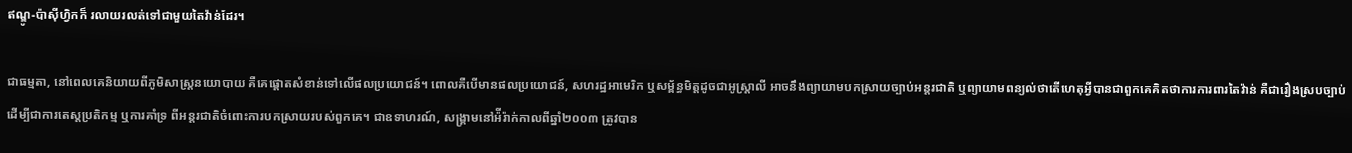ឥណ្ឌូ-ប៉ាស៊ីហ្វិកក៏ រលាយរលត់ទៅជាមួយតៃវ៉ាន់ដែរ។

ជាធម្មតា, នៅពេលគេនិយាយពីភូមិសាស្ត្រនយោបាយ គឺគេផ្ដោតសំខាន់ទៅលើផលប្រយោជន៍។ ពោលគឺបើមានផលប្រយោជន៍, សហរដ្ឋអាមេរិក ឬសម្ព័ន្ធមិត្តដូចជាអូស្ត្រាលី អាចនឹងព្យាយាមបកស្រាយច្បាប់អន្តរជាតិ ឬព្យាយាមពន្យល់ថាតើហេតុអ្វីបានជាពួកគេគិតថាការការពារតៃវ៉ាន់ គឺជារឿងស្របច្បាប់ ដើម្បីជាការតេស្ដប្រតិកម្ម ឬការគាំទ្រ ពីអន្តរជាតិចំពោះការបកស្រាយរបស់ពួកគេ។ ជាឧទាហរណ៍, សង្រ្គាមនៅអ៉ីរ៉ាក់កាលពីឆ្នាំ២០០៣ ត្រូវបាន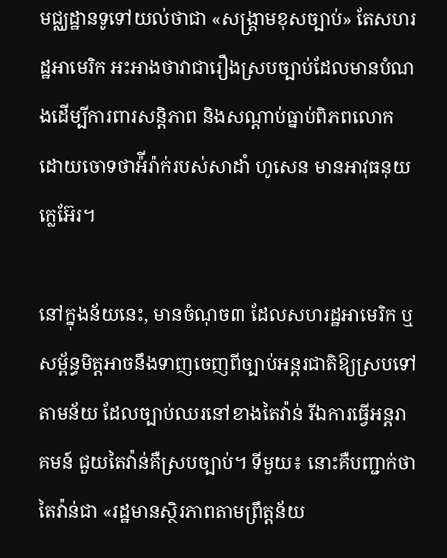មជ្ឈដ្ឋានទូទៅយល់ថាជា «សង្រ្គាមខុសច្បាប់» តែសហរដ្ឋអាមេរិក អះអាងថាវាជារឿងស្របច្បាប់ដែលមានបំណងដើម្បីការពារសន្តិភាព និងសណ្ដាប់ធ្នាប់ពិភពលោក ដោយចោទថាអ៉ីរ៉ាក់របស់សាដាំ ហូសេន មានអាវុធនុយក្លេអ៊ែរ។

នៅក្នុងន័យនេះ, មានចំណុច៣ ដែលសហរដ្ឋអាមេរិក ឬសម្ព័ន្ធមិត្តអាចនឹងទាញចេញពីច្បាប់អន្តរជាតិឱ្យស្របទៅតាមន័យ ដែលច្បាប់ឈរនៅខាងតៃវ៉ាន់ រីឯការធ្វើអន្តរាគមន៍ ជួយតៃវ៉ាន់គឺស្របច្បាប់។ ទីមួយ៖ នោះគឺបញ្ជាក់ថាតៃវ៉ាន់ជា «រដ្ឋមានស្ថិរភាពតាមព្រឹត្តន័យ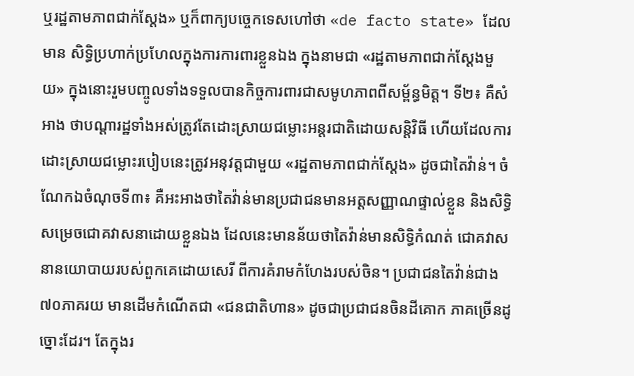ឬរដ្ឋតាមភាពជាក់ស្ដែង» ឬក៏ពាក្យបច្ចេកទេសហៅថា «de facto state» ដែលមាន សិទ្ធិប្រហាក់ប្រហែលក្នុងការការពារខ្លួនឯង ក្នុងនាមជា «រដ្ឋតាមភាពជាក់ស្ដែងមួយ» ក្នុងនោះរួមបញ្ចូលទាំងទទួលបានកិច្ចការពារជាសមូហភាពពីសម្ព័ន្ធមិត្ត។ ទី២៖ គឺសំអាង ថាបណ្ដារដ្ឋទាំងអស់ត្រូវតែដោះស្រាយជម្លោះអន្តរជាតិដោយសន្តិវិធី ហើយដែលការដោះស្រាយជម្លោះរបៀបនេះត្រូវអនុវត្តជាមួយ «រដ្ឋតាមភាពជាក់ស្ដែង» ដូចជាតៃវ៉ាន់។ ចំណែកឯចំណុចទី៣៖ គឺអះអាងថាតៃវ៉ាន់មានប្រជាជនមានអត្ដសញ្ញាណផ្ទាល់ខ្លួន និងសិទ្ធិសម្រេចជោគវាសនាដោយខ្លួនឯង ដែលនេះមានន័យថាតៃវ៉ាន់មានសិទ្ធិកំណត់ ជោគវាសនានយោបាយរបស់ពួកគេដោយសេរី ពីការគំរាមកំហែងរបស់ចិន។ ប្រជាជនតៃវ៉ាន់ជាង ៧០ភាគរយ មានដើមកំណើតជា «ជនជាតិហាន» ដូចជាប្រជាជនចិនដីគោក ភាគច្រើនដូច្នោះដែរ។ តែក្នុងរ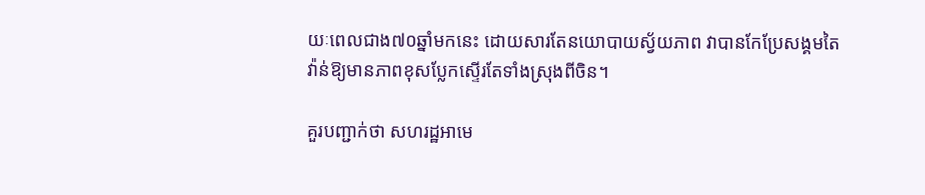យៈពេលជាង៧០ឆ្នាំមកនេះ ដោយសារតែនយោបាយស្វ័យភាព វាបានកែប្រែសង្គមតៃវ៉ាន់ឱ្យមានភាពខុសប្លែកស្ទើរតែទាំងស្រុងពីចិន។

គួរបញ្ជាក់ថា សហរដ្ឋអាមេ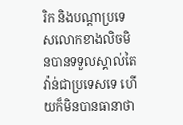រិក និងបណ្ដាប្រទេសលោកខាងលិចមិនបានទទួលស្គាល់តៃវ៉ាន់ជាប្រទេសទេ ហើយក៏មិនបានធានាថា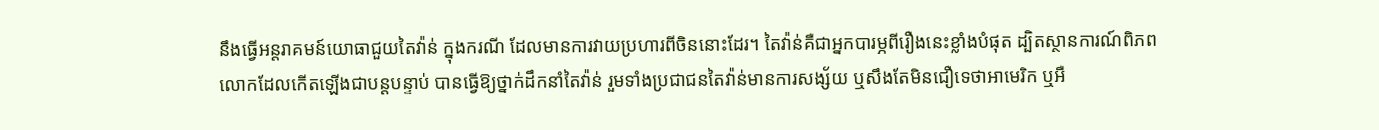នឹងធ្វើអន្តរាគមន៍យោធាជួយតៃវ៉ាន់ ក្នុងករណី ដែលមានការវាយប្រហារពីចិននោះដែរ។ តៃវ៉ាន់គឺជាអ្នកបារម្ភពីរឿងនេះខ្លាំងបំផុត ដ្បិតស្ថានការណ៍ពិភពលោកដែលកើតឡើងជាបន្តបន្ទាប់ បានធ្វើឱ្យថ្នាក់ដឹកនាំតៃវ៉ាន់ រួមទាំងប្រជាជនតៃវ៉ាន់មានការសង្ស័យ ឬសឹងតែមិនជឿទេថាអាមេរិក ឬអឺ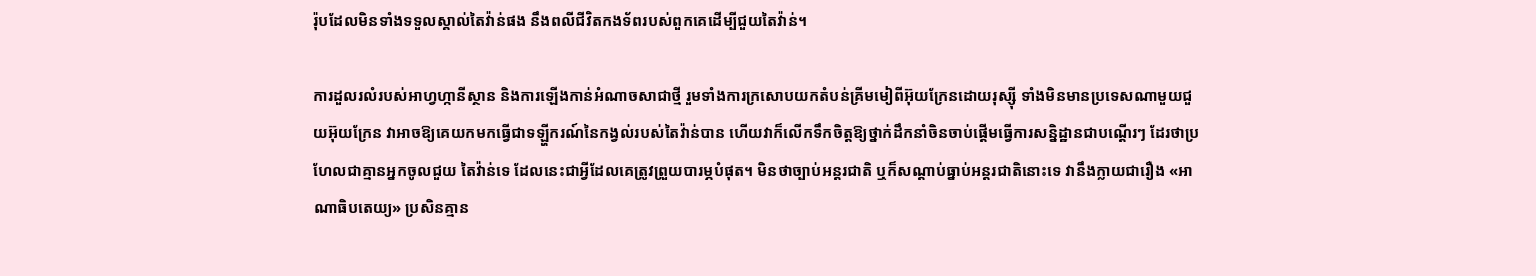រ៉ុបដែលមិនទាំងទទួលស្គាល់តៃវ៉ាន់ផង នឹងពលីជីវិតកងទ័ពរបស់ពួកគេដើម្បីជួយតៃវ៉ាន់។

ការដួលរលំរបស់អាហ្វហ្កានីស្ថាន និងការឡើងកាន់អំណាចសាជាថ្មី រួមទាំងការក្រសោបយកតំបន់គ្រីមមៀពីអ៊ុយក្រែនដោយរុស្ស៊ី ទាំងមិនមានប្រទេសណាមួយជួយអ៊ុយក្រែន វាអាចឱ្យគេយកមកធ្វើជាទឡ្ហីករណ៍នៃកង្វល់របស់តៃវ៉ាន់បាន ហើយវាក៏លើកទឹកចិត្តឱ្យថ្នាក់ដឹកនាំចិនចាប់ផ្ដើមធ្វើការសន្និដ្ឋានជាបណ្ដើរៗ ដែរថាប្រហែលជាគ្មានអ្នកចូលជួយ តៃវ៉ាន់ទេ ដែលនេះជាអ្វីដែលគេត្រូវព្រួយបារម្ភបំផុត។ មិនថាច្បាប់អន្តរជាតិ ឬក៏សណ្ដាប់ធ្នាប់អន្តរជាតិនោះទេ វានឹងក្លាយជារឿង «អាណាធិបតេយ្យ» ប្រសិនគ្មាន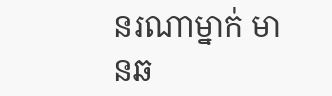នរណាម្នាក់ មានឆ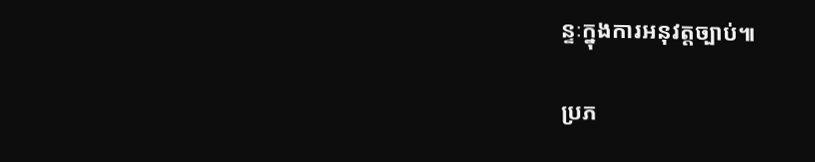ន្ទៈក្នុងការអនុវត្តច្បាប់៕

ប្រភ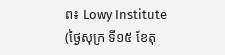ព៖ Lowy Institute (ថ្ងៃសុក្រ ទី១៥ ខែតុ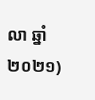លា ឆ្នាំ២០២១)